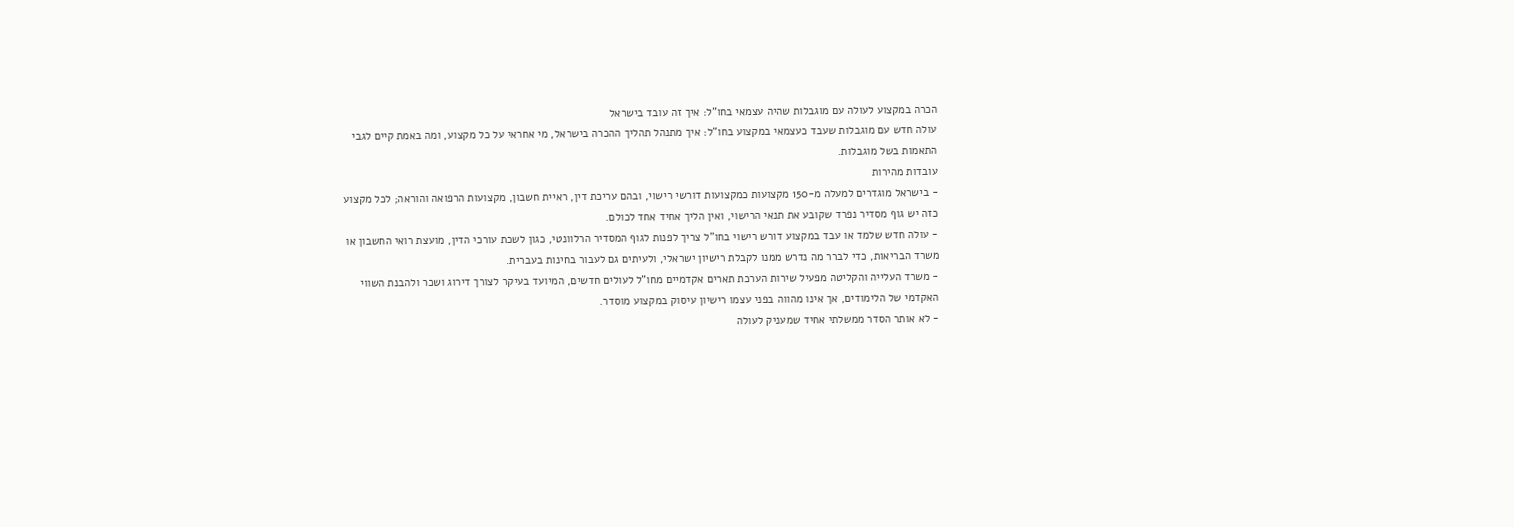הכרה במקצוע לעולה עם מוגבלות שהיה עצמאי בחו"ל: איך זה עובד בישראל
עולה חדש עם מוגבלות שעבד כעצמאי במקצוע בחו"ל: איך מתנהל תהליך ההכרה בישראל, מי אחראי על כל מקצוע, ומה באמת קיים לגבי התאמות בשל מוגבלות.
עובדות מהירות
- בישראל מוגדרים למעלה מ-150 מקצועות כמקצועות דורשי רישוי, ובהם עריכת דין, ראיית חשבון, מקצועות הרפואה והוראה; לכל מקצוע כזה יש גוף מסדיר נפרד שקובע את תנאי הרישוי, ואין הליך אחיד אחד לכולם.
- עולה חדש שלמד או עבד במקצוע דורש רישוי בחו"ל צריך לפנות לגוף המסדיר הרלוונטי, כגון לשכת עורכי הדין, מועצת רואי החשבון או משרד הבריאות, כדי לברר מה נדרש ממנו לקבלת רישיון ישראלי, ולעיתים גם לעבור בחינות בעברית.
- משרד העלייה והקליטה מפעיל שירות הערכת תארים אקדמיים מחו"ל לעולים חדשים, המיועד בעיקר לצורך דירוג ושכר ולהבנת השווי האקדמי של הלימודים, אך אינו מהווה בפני עצמו רישיון עיסוק במקצוע מוסדר.
- לא אותר הסדר ממשלתי אחיד שמעניק לעולה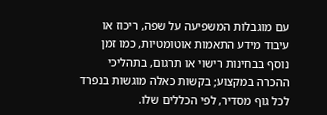עם מוגבלות המשפיעה על שפה, ריכוז או עיבוד מידע התאמות אוטומטיות, כמו זמן נוסף בבחינות רישוי או תרגום, בתהליכי ההכרה במקצוע; בקשות כאלה מוגשות בנפרד לכל גוף מסדיר, לפי הכללים שלו.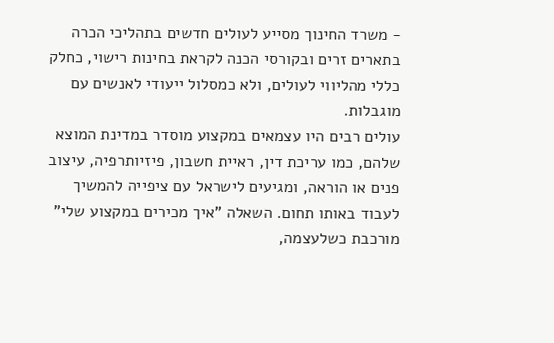- משרד החינוך מסייע לעולים חדשים בתהליכי הכרה בתארים זרים ובקורסי הכנה לקראת בחינות רישוי, כחלק כללי מהליווי לעולים, ולא כמסלול ייעודי לאנשים עם מוגבלות.
עולים רבים היו עצמאים במקצוע מוסדר במדינת המוצא שלהם, כמו עריכת דין, ראיית חשבון, פיזיותרפיה, עיצוב פנים או הוראה, ומגיעים לישראל עם ציפייה להמשיך לעבוד באותו תחום. השאלה "איך מכירים במקצוע שלי" מורכבת כשלעצמה,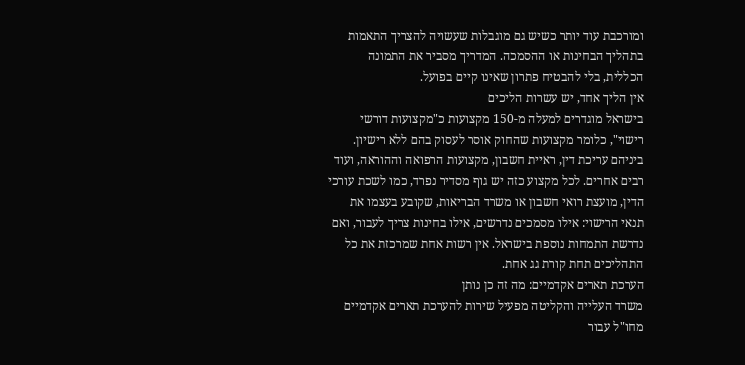ומורכבת עוד יותר כשיש גם מוגבלות שעשויה להצריך התאמות בתהליך הבחינות או ההסמכה. המדריך מסביר את התמונה הכללית, בלי להבטיח פתרון שאינו קיים בפועל.
אין הליך אחד, יש עשרות הליכים
בישראל מוגדרים למעלה מ-150 מקצועות כ"מקצועות דורשי רישוי", כלומר מקצועות שהחוק אוסר לעסוק בהם ללא רישיון. ביניהם עריכת דין, ראיית חשבון, מקצועות הרפואה וההוראה, ועוד רבים אחרים. לכל מקצוע כזה יש גוף מסדיר נפרד, כמו לשכת עורכי הדין, מועצת רואי חשבון או משרד הבריאות, שקובע בעצמו את תנאי הרישוי: אילו מסמכים נדרשים, אילו בחינות צריך לעבור, ואם נדרשת התמחות נוספת בישראל. אין רשות אחת שמרכזת את כל התהליכים תחת קורת גג אחת.
הערכת תארים אקדמיים: מה זה כן נותן
משרד העלייה והקליטה מפעיל שירות להערכת תארים אקדמיים מחו"ל עבור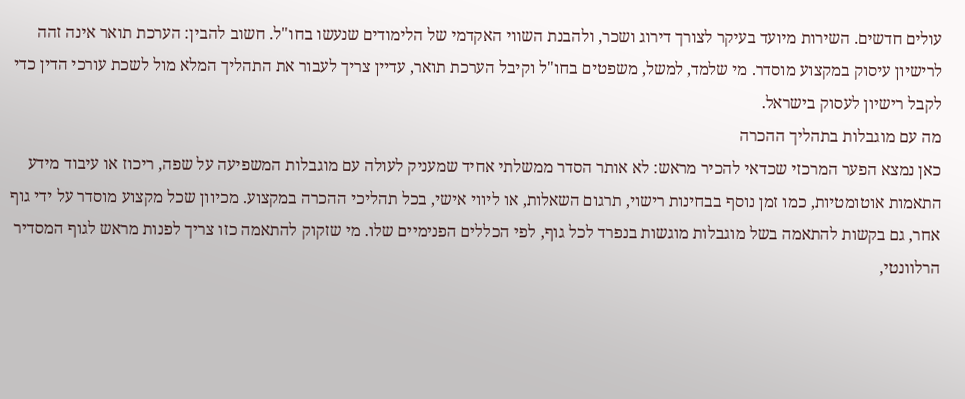עולים חדשים. השירות מיועד בעיקר לצורך דירוג ושכר, ולהבנת השווי האקדמי של הלימודים שנעשו בחו"ל. חשוב להבין: הערכת תואר אינה זהה לרישיון עיסוק במקצוע מוסדר. מי שלמד, למשל, משפטים בחו"ל וקיבל הערכת תואר, עדיין צריך לעבור את התהליך המלא מול לשכת עורכי הדין כדי לקבל רישיון לעסוק בישראל.
מה עם מוגבלות בתהליך ההכרה
כאן נמצא הפער המרכזי שכדאי להכיר מראש: לא אותר הסדר ממשלתי אחיד שמעניק לעולה עם מוגבלות המשפיעה על שפה, ריכוז או עיבוד מידע התאמות אוטומטיות, כמו זמן נוסף בבחינות רישוי, תרגום השאלות, או ליווי אישי, בכל תהליכי ההכרה במקצוע. מכיוון שכל מקצוע מוסדר על ידי גוף אחר, גם בקשות להתאמה בשל מוגבלות מוגשות בנפרד לכל גוף, לפי הכללים הפנימיים שלו. מי שזקוק להתאמה כזו צריך לפנות מראש לגוף המסדיר הרלוונטי,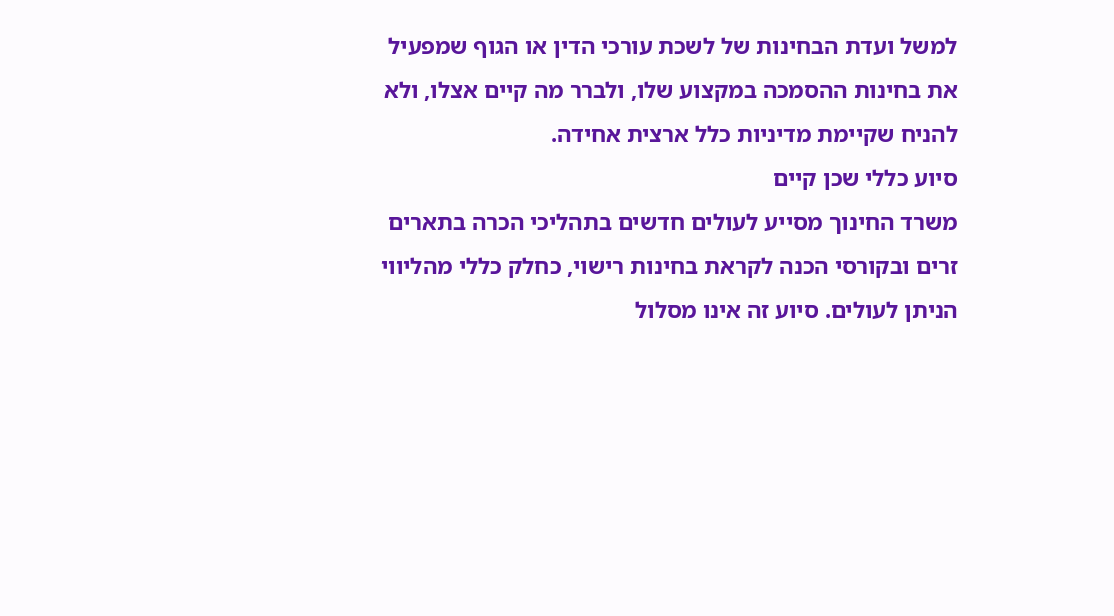למשל ועדת הבחינות של לשכת עורכי הדין או הגוף שמפעיל את בחינות ההסמכה במקצוע שלו, ולברר מה קיים אצלו, ולא להניח שקיימת מדיניות כלל ארצית אחידה.
סיוע כללי שכן קיים
משרד החינוך מסייע לעולים חדשים בתהליכי הכרה בתארים זרים ובקורסי הכנה לקראת בחינות רישוי, כחלק כללי מהליווי הניתן לעולים. סיוע זה אינו מסלול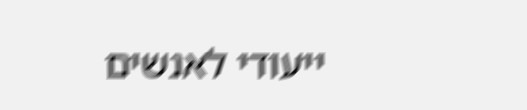ייעודי לאנשים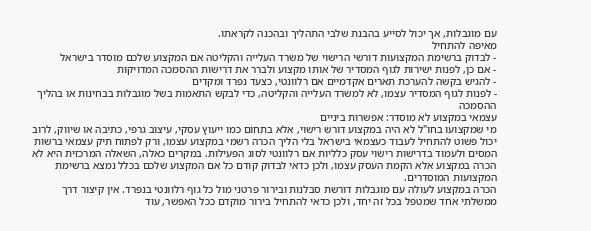עם מוגבלות, אך יכול לסייע בהבנת שלבי התהליך ובהכנה לקראתו.
מאיפה להתחיל
- לבדוק ברשימת המקצועות דורשי הרישוי של משרד העלייה והקליטה אם המקצוע שלכם מוסדר בישראל
- אם כן, לפנות ישירות לגוף המסדיר של אותו מקצוע ולברר את דרישות ההסמכה המדויקות
- להגיש בקשה להערכת תארים אקדמיים אם רלוונטי, כצעד נפרד ומקדים
- לפנות לגוף המסדיר עצמו, לא למשרד העלייה והקליטה, כדי לבקש התאמות בשל מוגבלות בבחינות או בהליך ההסמכה
עצמאי במקצוע לא מוסדר: אפשרות ביניים
מי שמקצועו בחו"ל לא היה במקצוע דורש רישוי, אלא בתחום כמו ייעוץ עסקי, עיצוב גרפי, כתיבה או שיווק, לרוב יכול פשוט להתחיל לעבוד כעצמאי בישראל בלי הליך הכרה רשמי במקצוע עצמו, ורק לפתוח תיק עצמאי ברשות המסים ולעמוד בדרישות רישוי עסק כלליות אם רלוונטי לסוג הפעילות. במקרים כאלה, השאלה המרכזית היא לא הכרה במקצוע אלא הקמת העסק עצמו, ולכן כדאי לבדוק קודם כל אם המקצוע שלכם בכלל נמצא ברשימת המקצועות המוסדרים.
הכרה במקצוע לעולה עם מוגבלות דורשת סבלנות ובירור פרטני מול כל גוף רלוונטי בנפרד. אין קיצור דרך ממשלתי אחד שמטפל בכל זה יחד, ולכן כדאי להתחיל בירור מוקדם ככל האפשר, עוד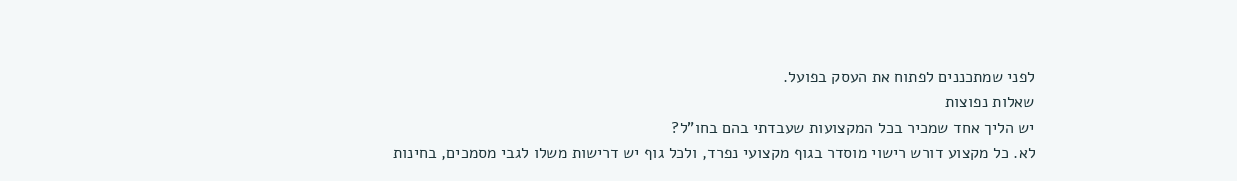לפני שמתכננים לפתוח את העסק בפועל.
שאלות נפוצות
יש הליך אחד שמכיר בכל המקצועות שעבדתי בהם בחו"ל?
לא. כל מקצוע דורש רישוי מוסדר בגוף מקצועי נפרד, ולכל גוף יש דרישות משלו לגבי מסמכים, בחינות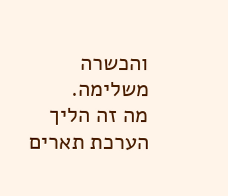והכשרה משלימה.
מה זה הליך הערכת תארים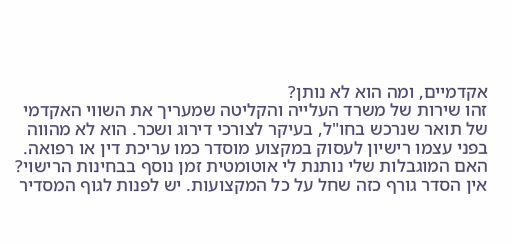אקדמיים, ומה הוא לא נותן?
זהו שירות של משרד העלייה והקליטה שמעריך את השווי האקדמי של תואר שנרכש בחו"ל, בעיקר לצורכי דירוג ושכר. הוא לא מהווה בפני עצמו רישיון לעסוק במקצוע מוסדר כמו עריכת דין או רפואה.
האם המוגבלות שלי נותנת לי אוטומטית זמן נוסף בבחינות הרישוי?
אין הסדר גורף כזה שחל על כל המקצועות. יש לפנות לגוף המסדיר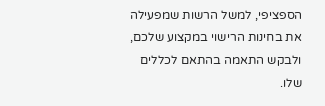הספציפי, למשל הרשות שמפעילה את בחינות הרישוי במקצוע שלכם, ולבקש התאמה בהתאם לכללים שלו.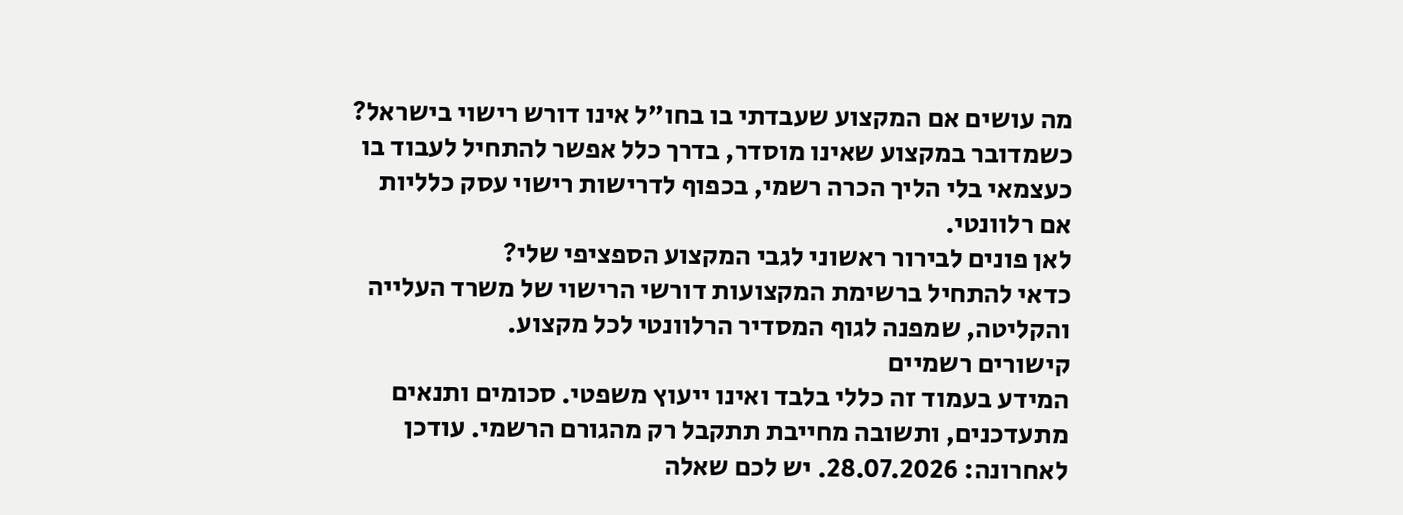מה עושים אם המקצוע שעבדתי בו בחו"ל אינו דורש רישוי בישראל?
כשמדובר במקצוע שאינו מוסדר, בדרך כלל אפשר להתחיל לעבוד בו כעצמאי בלי הליך הכרה רשמי, בכפוף לדרישות רישוי עסק כלליות אם רלוונטי.
לאן פונים לבירור ראשוני לגבי המקצוע הספציפי שלי?
כדאי להתחיל ברשימת המקצועות דורשי הרישוי של משרד העלייה והקליטה, שמפנה לגוף המסדיר הרלוונטי לכל מקצוע.
קישורים רשמיים
המידע בעמוד זה כללי בלבד ואינו ייעוץ משפטי. סכומים ותנאים מתעדכנים, ותשובה מחייבת תתקבל רק מהגורם הרשמי. עודכן לאחרונה: 28.07.2026. יש לכם שאלה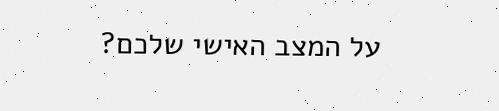על המצב האישי שלכם?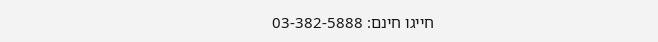חייגו חינם: 03-382-5888